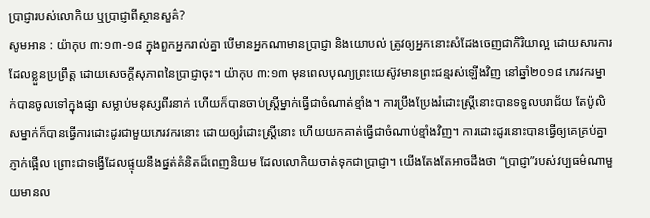ប្រាជ្ញារបស់លោកិយ ឬប្រាជ្ញាពីស្ថានសួគ៌?
សូមអាន : យ៉ាកុប ៣:១៣-១៨ ក្នុងពួកអ្នករាល់គ្នា បើមានអ្នកណាមានប្រាជ្ញា និងយោបល់ ត្រូវឲ្យអ្នកនោះសំដែងចេញជាកិរិយាល្អ ដោយសារការដែលខ្លួនប្រព្រឹត្ត ដោយសេចក្តីសុភាពនៃប្រាជ្ញាចុះ។ យ៉ាកុប ៣:១៣ មុនពេលបុណ្យព្រះយេស៊ូវមានព្រះជន្មរស់ឡើងវិញ នៅឆ្នាំ២០១៨ ភេរវករម្នាក់បានចូលទៅក្នុងផ្សា សម្លាប់មនុស្សពីរនាក់ ហើយក៏បានចាប់ស្រ្តីម្នាក់ធ្វើជាចំណាត់ខ្មាំង។ ការប្រឹងប្រែងរំដោះស្រ្តីនោះបានទទួលបរាជ័យ តែប៉ូលិសម្នាក់ក៏បានធ្វើការដោះដូរជាមួយភេរវករនោះ ដោយឲ្យរំដោះស្រ្តីនោះ ហើយយកគាត់ធ្វើជាចំណាប់ខ្មាំងវិញ។ ការដោះដូរនោះបានធ្វើឲ្យគេគ្រប់គ្នាភ្ញាក់ផ្អើល ព្រោះជាទង្វើដែលផ្ទុយនឹងផ្នត់គំនិតដ៏ពេញនិយម ដែលលោកិយចាត់ទុកជាប្រាជ្ញា។ យើងតែងតែអាចដឹងថា “ប្រាជ្ញា”របស់វប្បធម៌ណាមួយមានល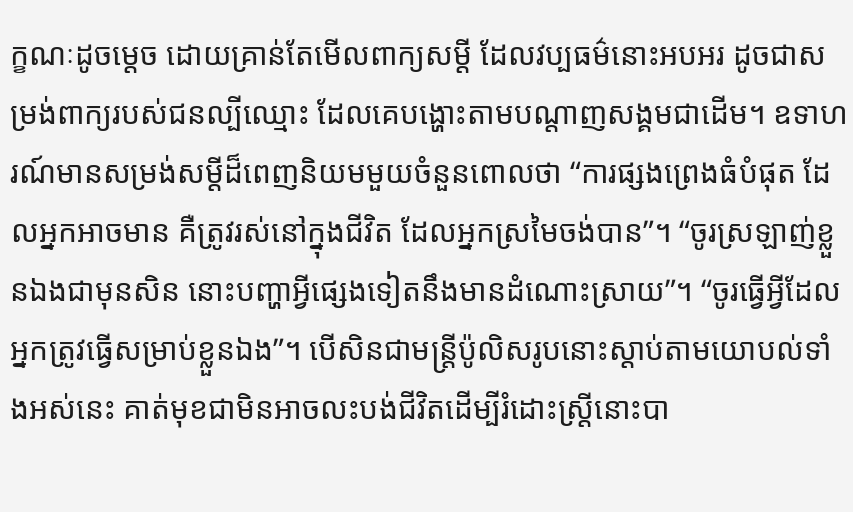ក្ខណៈដូចម្តេច ដោយគ្រាន់តែមើលពាក្យសម្តី ដែលវប្បធម៌នោះអបអរ ដូចជាសម្រង់ពាក្យរបស់ជនល្បីឈ្មោះ ដែលគេបង្ហោះតាមបណ្តាញសង្គមជាដើម។ ឧទាហរណ៍មានសម្រង់សម្តីដ៏ពេញនិយមមួយចំនួនពោលថា “ការផ្សងព្រេងធំបំផុត ដែលអ្នកអាចមាន គឺត្រូវរស់នៅក្នុងជីវិត ដែលអ្នកស្រមៃចង់បាន”។ “ចូរស្រឡាញ់ខ្លួនឯងជាមុនសិន នោះបញ្ហាអ្វីផ្សេងទៀតនឹងមានដំណោះស្រាយ”។ “ចូរធ្វើអ្វីដែលអ្នកត្រូវធ្វើសម្រាប់ខ្លួនឯង”។ បើសិនជាមន្ត្រីប៉ូលិសរូបនោះស្តាប់តាមយោបល់ទាំងអស់នេះ គាត់មុខជាមិនអាចលះបង់ជីវិតដើម្បីរំដោះស្រ្តីនោះបា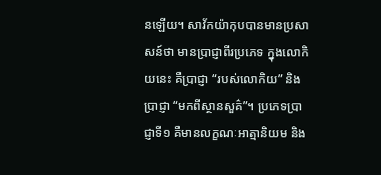នឡើយ។ សាវ័កយ៉ាកុបបានមានប្រសាសន៍ថា មានប្រាជ្ញាពីរប្រភេទ ក្នុងលោកិយនេះ គឺប្រាជ្ញា “របស់លោកិយ” និងប្រាជ្ញា “មកពីស្ថានសួគ៌”។ ប្រភេទប្រាជ្ញាទី១ គឺមានលក្ខណៈអាត្មានិយម និង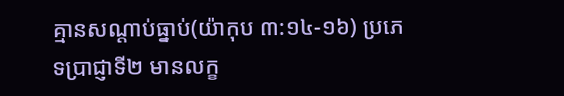គ្មានសណ្តាប់ធ្នាប់(យ៉ាកុប ៣:១៤-១៦) ប្រភេទប្រាជ្ញាទី២ មានលក្ខ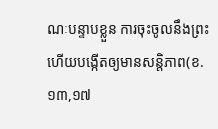ណៈបន្ទាបខ្លួន ការចុះចូលនឹងព្រះ ហើយបង្កើតឲ្យមានសន្តិភាព(ខ.១៣,១៧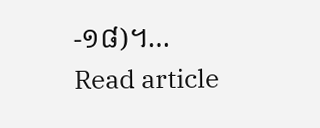-១៨)។…
Read article